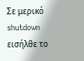Σε μερικό shutdown εισήλθε το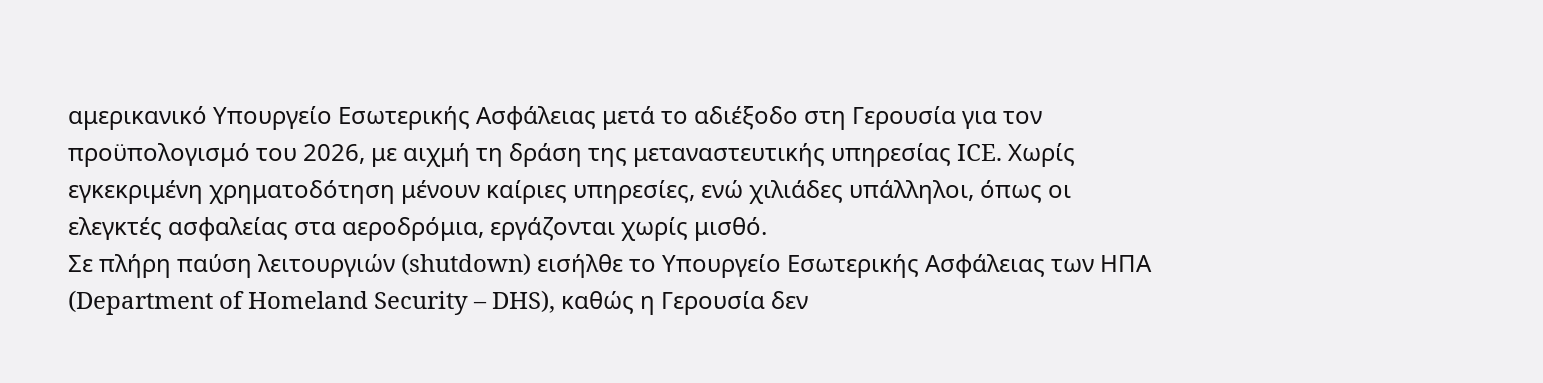αμερικανικό Υπουργείο Εσωτερικής Ασφάλειας μετά το αδιέξοδο στη Γερουσία για τον προϋπολογισμό του 2026, με αιχμή τη δράση της μεταναστευτικής υπηρεσίας ICE. Χωρίς εγκεκριμένη χρηματοδότηση μένουν καίριες υπηρεσίες, ενώ χιλιάδες υπάλληλοι, όπως οι ελεγκτές ασφαλείας στα αεροδρόμια, εργάζονται χωρίς μισθό.
Σε πλήρη παύση λειτουργιών (shutdown) εισήλθε το Υπουργείο Εσωτερικής Ασφάλειας των ΗΠΑ (Department of Homeland Security – DHS), καθώς η Γερουσία δεν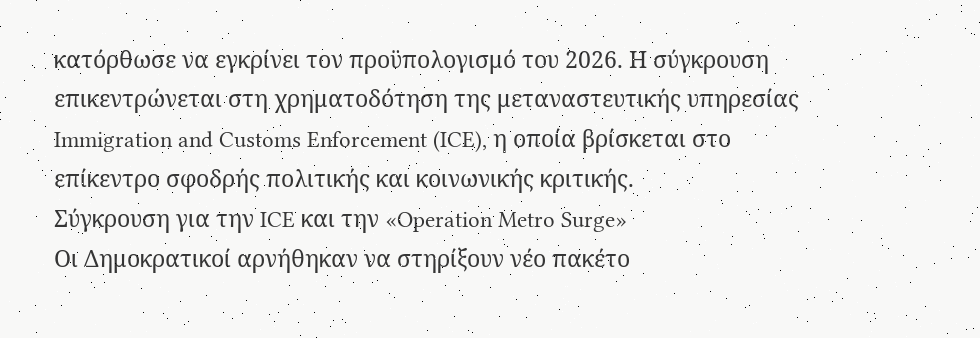κατόρθωσε να εγκρίνει τον προϋπολογισμό του 2026. Η σύγκρουση επικεντρώνεται στη χρηματοδότηση της μεταναστευτικής υπηρεσίας Immigration and Customs Enforcement (ICE), η οποία βρίσκεται στο επίκεντρο σφοδρής πολιτικής και κοινωνικής κριτικής.
Σύγκρουση για την ICE και την «Operation Metro Surge»
Οι Δημοκρατικοί αρνήθηκαν να στηρίξουν νέο πακέτο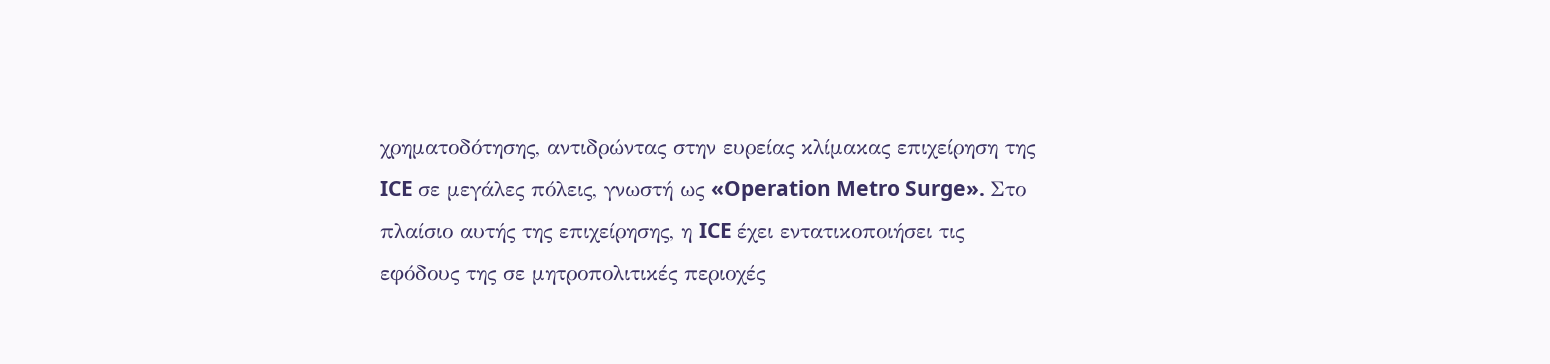χρηματοδότησης, αντιδρώντας στην ευρείας κλίμακας επιχείρηση της ICE σε μεγάλες πόλεις, γνωστή ως «Operation Metro Surge». Στο πλαίσιο αυτής της επιχείρησης, η ICE έχει εντατικοποιήσει τις εφόδους της σε μητροπολιτικές περιοχές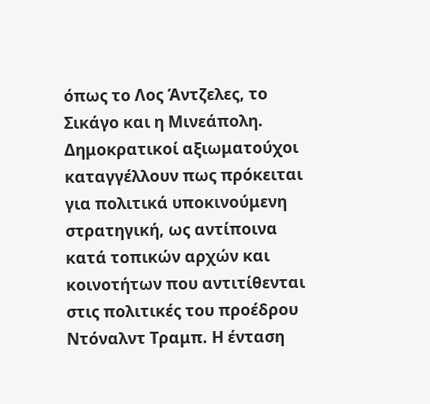όπως το Λος Άντζελες, το Σικάγο και η Μινεάπολη.
Δημοκρατικοί αξιωματούχοι καταγγέλλουν πως πρόκειται για πολιτικά υποκινούμενη στρατηγική, ως αντίποινα κατά τοπικών αρχών και κοινοτήτων που αντιτίθενται στις πολιτικές του προέδρου Ντόναλντ Τραμπ. Η ένταση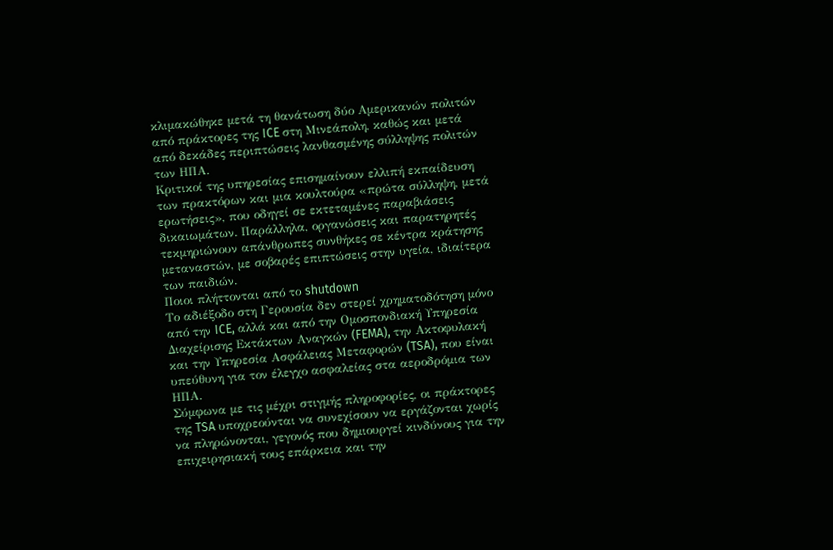κλιμακώθηκε μετά τη θανάτωση δύο Αμερικανών πολιτών από πράκτορες της ICE στη Μινεάπολη, καθώς και μετά από δεκάδες περιπτώσεις λανθασμένης σύλληψης πολιτών των ΗΠΑ.
Κριτικοί της υπηρεσίας επισημαίνουν ελλιπή εκπαίδευση των πρακτόρων και μια κουλτούρα «πρώτα σύλληψη, μετά ερωτήσεις», που οδηγεί σε εκτεταμένες παραβιάσεις δικαιωμάτων. Παράλληλα, οργανώσεις και παρατηρητές τεκμηριώνουν απάνθρωπες συνθήκες σε κέντρα κράτησης μεταναστών, με σοβαρές επιπτώσεις στην υγεία, ιδιαίτερα των παιδιών.
Ποιοι πλήττονται από το shutdown
Το αδιέξοδο στη Γερουσία δεν στερεί χρηματοδότηση μόνο από την ICE, αλλά και από την Ομοσπονδιακή Υπηρεσία Διαχείρισης Εκτάκτων Αναγκών (FEMA), την Ακτοφυλακή και την Υπηρεσία Ασφάλειας Μεταφορών (TSA), που είναι υπεύθυνη για τον έλεγχο ασφαλείας στα αεροδρόμια των ΗΠΑ.
Σύμφωνα με τις μέχρι στιγμής πληροφορίες, οι πράκτορες της TSA υποχρεούνται να συνεχίσουν να εργάζονται χωρίς να πληρώνονται, γεγονός που δημιουργεί κινδύνους για την επιχειρησιακή τους επάρκεια και την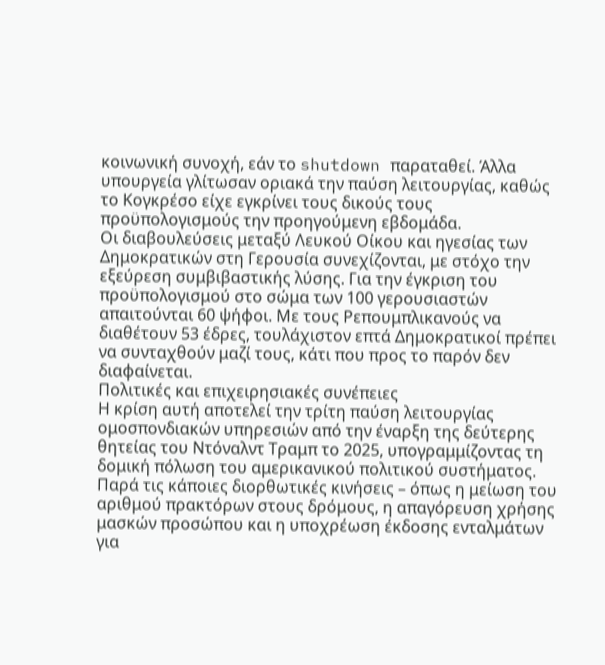κοινωνική συνοχή, εάν το shutdown παραταθεί. Άλλα υπουργεία γλίτωσαν οριακά την παύση λειτουργίας, καθώς το Κογκρέσο είχε εγκρίνει τους δικούς τους προϋπολογισμούς την προηγούμενη εβδομάδα.
Οι διαβουλεύσεις μεταξύ Λευκού Οίκου και ηγεσίας των Δημοκρατικών στη Γερουσία συνεχίζονται, με στόχο την εξεύρεση συμβιβαστικής λύσης. Για την έγκριση του προϋπολογισμού στο σώμα των 100 γερουσιαστών απαιτούνται 60 ψήφοι. Με τους Ρεπουμπλικανούς να διαθέτουν 53 έδρες, τουλάχιστον επτά Δημοκρατικοί πρέπει να συνταχθούν μαζί τους, κάτι που προς το παρόν δεν διαφαίνεται.
Πολιτικές και επιχειρησιακές συνέπειες
Η κρίση αυτή αποτελεί την τρίτη παύση λειτουργίας ομοσπονδιακών υπηρεσιών από την έναρξη της δεύτερης θητείας του Ντόναλντ Τραμπ το 2025, υπογραμμίζοντας τη δομική πόλωση του αμερικανικού πολιτικού συστήματος. Παρά τις κάποιες διορθωτικές κινήσεις – όπως η μείωση του αριθμού πρακτόρων στους δρόμους, η απαγόρευση χρήσης μασκών προσώπου και η υποχρέωση έκδοσης ενταλμάτων για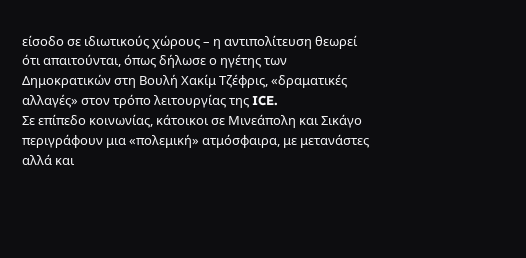είσοδο σε ιδιωτικούς χώρους – η αντιπολίτευση θεωρεί ότι απαιτούνται, όπως δήλωσε ο ηγέτης των Δημοκρατικών στη Βουλή Χακίμ Τζέφρις, «δραματικές αλλαγές» στον τρόπο λειτουργίας της ICE.
Σε επίπεδο κοινωνίας, κάτοικοι σε Μινεάπολη και Σικάγο περιγράφουν μια «πολεμική» ατμόσφαιρα, με μετανάστες αλλά και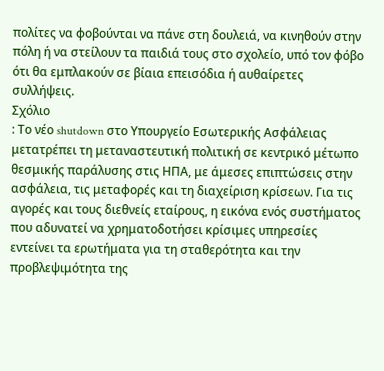πολίτες να φοβούνται να πάνε στη δουλειά, να κινηθούν στην πόλη ή να στείλουν τα παιδιά τους στο σχολείο, υπό τον φόβο ότι θα εμπλακούν σε βίαια επεισόδια ή αυθαίρετες συλλήψεις.
Σχόλιο
: Το νέο shutdown στο Υπουργείο Εσωτερικής Ασφάλειας μετατρέπει τη μεταναστευτική πολιτική σε κεντρικό μέτωπο θεσμικής παράλυσης στις ΗΠΑ, με άμεσες επιπτώσεις στην ασφάλεια, τις μεταφορές και τη διαχείριση κρίσεων. Για τις αγορές και τους διεθνείς εταίρους, η εικόνα ενός συστήματος που αδυνατεί να χρηματοδοτήσει κρίσιμες υπηρεσίες εντείνει τα ερωτήματα για τη σταθερότητα και την προβλεψιμότητα της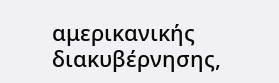αμερικανικής διακυβέρνησης,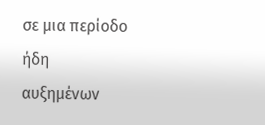σε μια περίοδο ήδη αυξημένων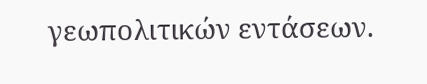γεωπολιτικών εντάσεων.